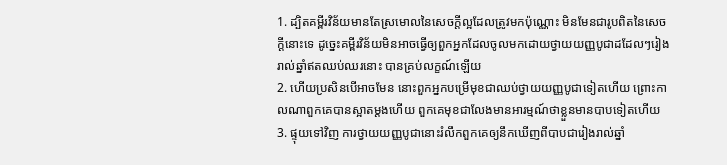1. ដ្បិតគម្ពីរវិន័យមានតែស្រមោលនៃសេចក្ដីល្អដែលត្រូវមកប៉ុណ្ណោះ មិនមែនជារូបពិតនៃសេចក្ដីនោះទេ ដូច្នេះគម្ពីរវិន័យមិនអាចធ្វើឲ្យពួកអ្នកដែលចូលមកដោយថ្វាយយញ្ញបូជាដដែលៗរៀងរាល់ឆ្នាំឥតឈប់ឈរនោះ បានគ្រប់លក្ខណ៍ឡើយ
2. ហើយប្រសិនបើអាចមែន នោះពួកអ្នកបម្រើមុខជាឈប់ថ្វាយយញ្ញបូជាទៀតហើយ ព្រោះកាលណាពួកគេបានស្អាតម្ដងហើយ ពួកគេមុខជាលែងមានអារម្មណ៍ថាខ្លួនមានបាបទៀតហើយ
3. ផ្ទុយទៅវិញ ការថ្វាយយញ្ញបូជានោះរំលឹកពួកគេឲ្យនឹកឃើញពីបាបជារៀងរាល់ឆ្នាំ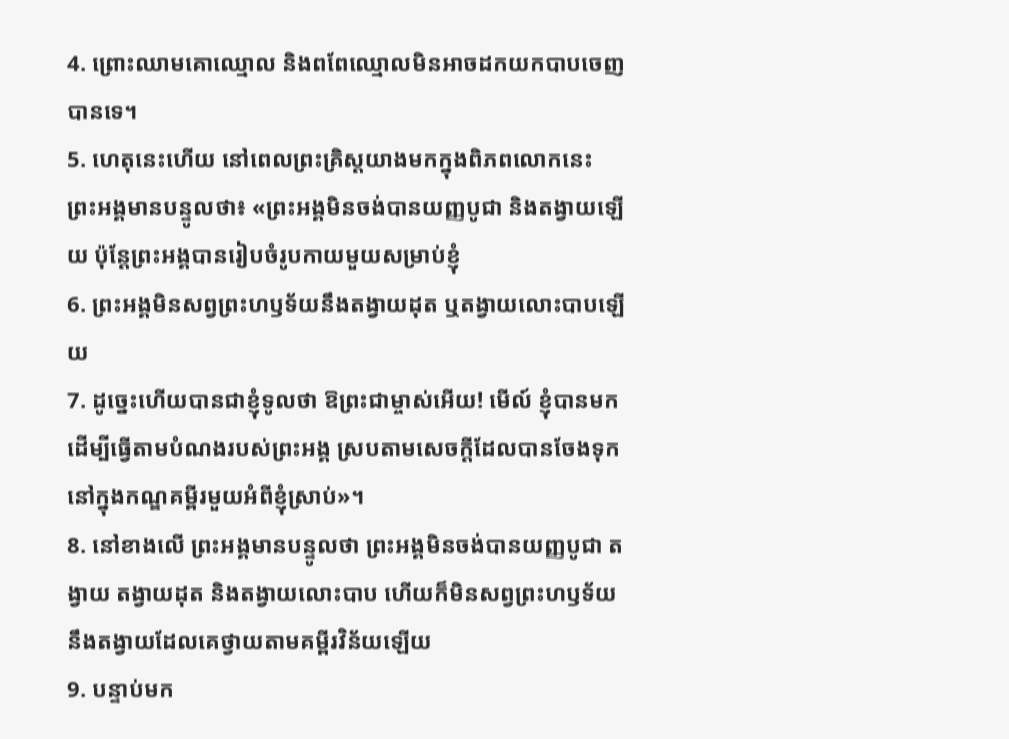4. ព្រោះឈាមគោឈ្មោល និងពពែឈ្មោលមិនអាចដកយកបាបចេញបានទេ។
5. ហេតុនេះហើយ នៅពេលព្រះគ្រិស្ដយាងមកក្នុងពិភពលោកនេះ ព្រះអង្គមានបន្ទូលថា៖ «ព្រះអង្គមិនចង់បានយញ្ញបូជា និងតង្វាយឡើយ ប៉ុន្ដែព្រះអង្គបានរៀបចំរូបកាយមួយសម្រាប់ខ្ញុំ
6. ព្រះអង្គមិនសព្វព្រះហឫទ័យនឹងតង្វាយដុត ឬតង្វាយលោះបាបឡើយ
7. ដូច្នេះហើយបានជាខ្ញុំទូលថា ឱព្រះជាម្ចាស់អើយ! មើល៍ ខ្ញុំបានមកដើម្បីធ្វើតាមបំណងរបស់ព្រះអង្គ ស្របតាមសេចក្ដីដែលបានចែងទុកនៅក្នុងកណ្ឌគម្ពីរមួយអំពីខ្ញុំស្រាប់»។
8. នៅខាងលើ ព្រះអង្គមានបន្ទូលថា ព្រះអង្គមិនចង់បានយញ្ញបូជា តង្វាយ តង្វាយដុត និងតង្វាយលោះបាប ហើយក៏មិនសព្វព្រះហឫទ័យនឹងតង្វាយដែលគេថ្វាយតាមគម្ពីរវិន័យឡើយ
9. បន្ទាប់មក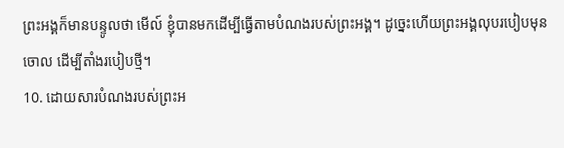ព្រះអង្គក៏មានបន្ទូលថា មើល៍ ខ្ញុំបានមកដើម្បីធ្វើតាមបំណងរបស់ព្រះអង្គ។ ដូច្នេះហើយព្រះអង្គលុបរបៀបមុនចោល ដើម្បីតាំងរបៀបថ្មី។
10. ដោយសារបំណងរបស់ព្រះអ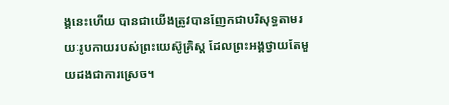ង្គនេះហើយ បានជាយើងត្រូវបានញែកជាបរិសុទ្ធតាមរយៈរូបកាយរបស់ព្រះយេស៊ូគ្រិស្ដ ដែលព្រះអង្គថ្វាយតែមួយដងជាការស្រេច។